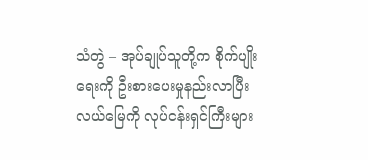သံတွဲ – အုပ်ချုပ်သူတို့က စိုက်ပျိုးရေးကို ဦးစားပေးမှုနည်းလာပြီး လယ်မြေကို လုပ်ငန်းရှင်ကြီးများ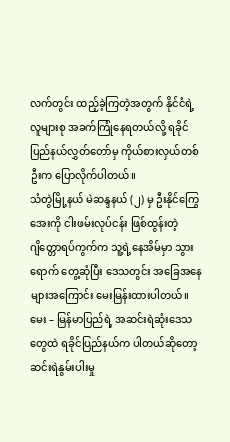လက်တွင်း ထည့်ခဲ့ကြတဲ့အတွက် နိုင်ငံရဲ့လူများစု အခက်ကြုံနေရတယ်လို့ ရခိုင်ပြည်နယ်လွှတ်တော်မှ ကိုယ်စားလှယ်တစ်ဦးက ပြောလိုက်ပါတယ်။
သံတွဲမြို့နယ် မဲဆန္ဒနယ် (၂) မှ ဦးနိုင်ကြွေအေးကို ငါးဖမ်းလုပ်ငန်း ဖြစ်ထွန်းတဲ့ ဂျိတ္တောရပ်ကွက်က သူ့ရဲ့နေအိမ်မှာ သွားရောက် တွေ့ဆုံပြီး ဒေသတွင်း အခြေအနေများအကြောင်း မေးမြန်းထားပါတယ်။
မေး – မြန်မာပြည်ရဲ့ အဆင်းရဲဆုံးဒေသတွေထဲ ရခိုင်ပြည်နယ်က ပါတယ်ဆိုတော့ ဆင်းရဲနွမ်းပါးမှု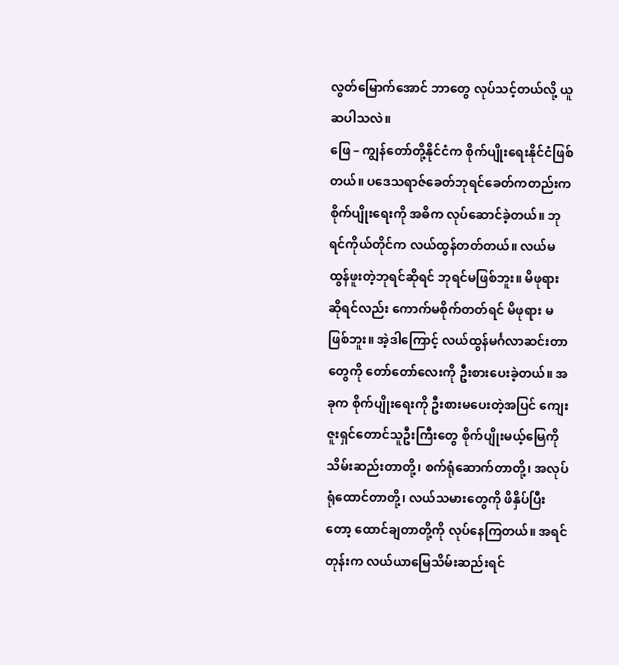လွတ်မြောက်အောင် ဘာတွေ လုပ်သင့်တယ်လို့ ယူဆပါသလဲ။
ဖြေ – ကျွန်တော်တို့နိုင်ငံက စိုက်ပျိုးရေးနိုင်ငံဖြစ်တယ်။ ပဒေသရာဇ်ခေတ်ဘုရင်ခေတ်ကတည်းက စိုက်ပျိုးရေးကို အဓိက လုပ်ဆောင်ခဲ့တယ်။ ဘုရင်ကိုယ်တိုင်က လယ်ထွန်တတ်တယ်။ လယ်မထွန်ဖူးတဲ့ဘုရင်ဆိုရင် ဘုရင်မဖြစ်ဘူး။ မိဖုရားဆိုရင်လည်း ကောက်မစိုက်တတ်ရင် မိဖုရား မဖြစ်ဘူး။ အဲ့ဒါကြောင့် လယ်ထွန်မင်္ဂလာဆင်းတာတွေကို တော်တော်လေးကို ဦးစားပေးခဲ့တယ်။ အခုက စိုက်ပျိုးရေးကို ဦးစားမပေးတဲ့အပြင် ကျေးဇူးရှင်တောင်သူဦးကြီးတွေ စိုက်ပျိုးမယ့်မြေကို သိမ်းဆည်းတာတို့၊ စက်ရုံဆောက်တာတို့၊ အလုပ်ရုံထောင်တာတို့၊ လယ်သမားတွေကို ဖိနှိပ်ပြီးတော့ ထောင်ချတာတို့ကို လုပ်နေကြတယ်။ အရင်တုန်းက လယ်ယာမြေသိမ်းဆည်းရင်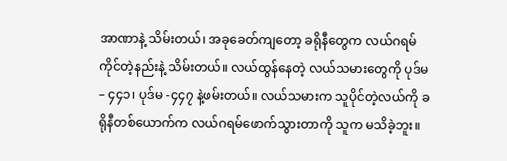အာဏာနဲ့ သိမ်းတယ်၊ အခုခေတ်ကျတော့ ခရိုနီတွေက လယ်ဂရမ်ကိုင်တဲ့နည်းနဲ့ သိမ်းတယ်။ လယ်ထွန်နေတဲ့ လယ်သမားတွေကို ပုဒ်မ – ၄၄၁၊ ပုဒ်မ -၄၄၇ နဲ့ဖမ်းတယ်။ လယ်သမားက သူပိုင်တဲ့လယ်ကို ခရိုနီတစ်ယောက်က လယ်ဂရမ်ဖောက်သွားတာကို သူက မသိခဲ့ဘူး။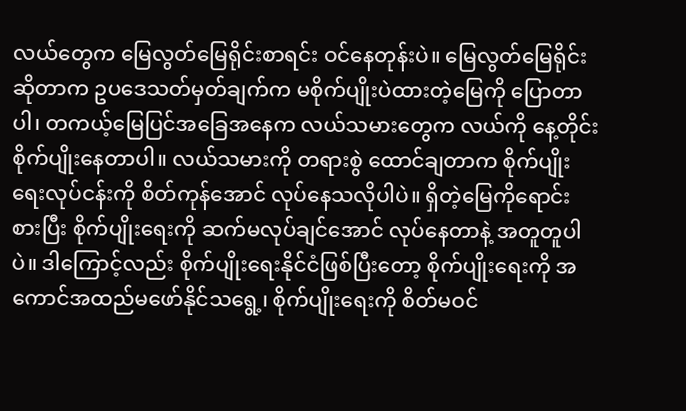လယ်တွေက မြေလွတ်မြေရိုင်းစာရင်း ဝင်နေတုန်းပဲ။ မြေလွတ်မြေရိုင်းဆိုတာက ဥပဒေသတ်မှတ်ချက်က မစိုက်ပျိုးပဲထားတဲ့မြေကို ပြောတာပါ၊ တကယ့်မြေပြင်အခြေအနေက လယ်သမားတွေက လယ်ကို နေ့တိုင်း စိုက်ပျိုးနေတာပါ။ လယ်သမားကို တရားစွဲ ထောင်ချတာက စိုက်ပျိုးရေးလုပ်ငန်းကို စိတ်ကုန်အောင် လုပ်နေသလိုပါပဲ။ ရှိတဲ့မြေကိုရောင်းစားပြီး စိုက်ပျိုးရေးကို ဆက်မလုပ်ချင်အောင် လုပ်နေတာနဲ့ အတူတူပါပဲ။ ဒါကြောင့်လည်း စိုက်ပျိုးရေးနိုင်ငံဖြစ်ပြီးတော့ စိုက်ပျိုးရေးကို အကောင်အထည်မဖော်နိုင်သရွေ့၊ စိုက်ပျိုးရေးကို စိတ်မဝင်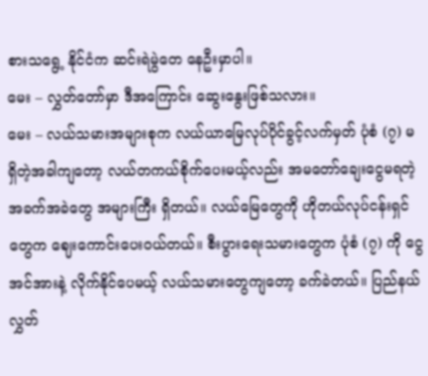စားသရွေ့ နိုင်ငံက ဆင်းရဲမွဲတေ နေဦးမှာပါ။
မေး – လွှတ်တော်မှာ ဒီအကြောင်း ဆွေးနွေးဖြစ်သလား။
မေး – လယ်သမားအများစုက လယ်ယာမြေလုပ်ပိုင်ခွင့်လက်မှတ် ပုံစံ (၇) မရှိတဲ့အခါကျတော့ လယ်တကယ်စိုက်ပေးမယ့်လည်း အမတော်ချေးငွေမရတဲ့ အခက်အခဲတွေ အများကြီး ရှိတယ်။ လယ်မြေတွေကို ဟိုတယ်လုပ်ငန်းရှင်တွေက ဈေးကောင်းပေးဝယ်တယ်။ စီးပွားရေးသမားတွေက ပုံစံ (၇) ကို ငွေအင်အားနဲ့ လိုက်နိုင်ပေမယ့် လယ်သမားတွေကျတော့ ခက်ခဲတယ်။ ပြည်နယ် လွှတ်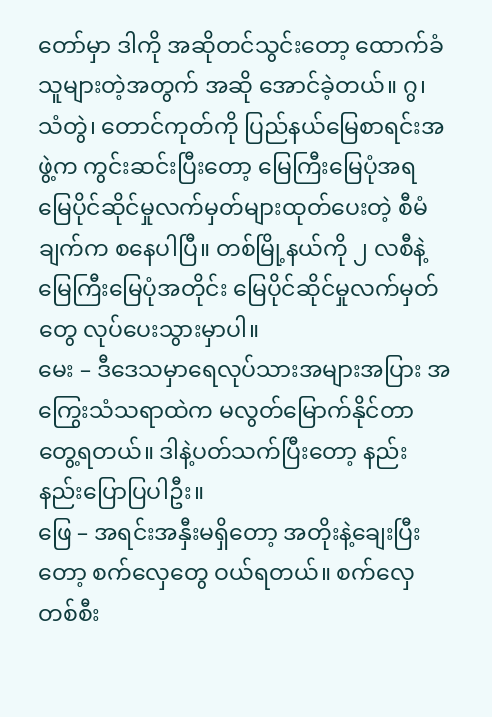တော်မှာ ဒါကို အဆိုတင်သွင်းတော့ ထောက်ခံသူများတဲ့အတွက် အဆို အောင်ခဲ့တယ်။ ဂွ၊ သံတွဲ၊ တောင်ကုတ်ကို ပြည်နယ်မြေစာရင်းအဖွဲ့က ကွင်းဆင်းပြီးတော့ မြေကြီးမြေပုံအရ မြေပိုင်ဆိုင်မှုလက်မှတ်များထုတ်ပေးတဲ့ စီမံချက်က စနေပါပြီ။ တစ်မြို့နယ်ကို ၂ လစီနဲ့မြေကြီးမြေပုံအတိုင်း မြေပိုင်ဆိုင်မှုလက်မှတ်တွေ လုပ်ပေးသွားမှာပါ။
မေး – ဒီဒေသမှာရေလုပ်သားအများအပြား အကြွေးသံသရာထဲက မလွတ်မြောက်နိုင်တာ တွေ့ရတယ်။ ဒါနဲ့ပတ်သက်ပြီးတော့ နည်းနည်းပြောပြပါဦး။
ဖြေ – အရင်းအနှီးမရှိတော့ အတိုးနဲ့ချေးပြီးတော့ စက်လှေတွေ ဝယ်ရတယ်။ စက်လှေတစ်စီး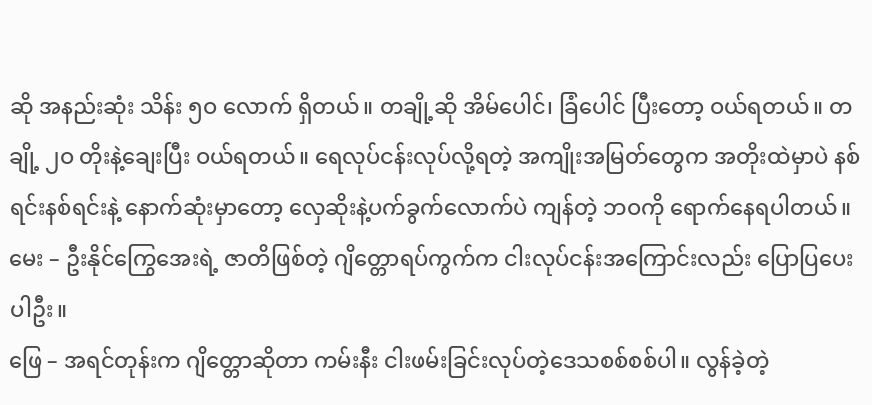ဆို အနည်းဆုံး သိန်း ၅ဝ လောက် ရှိတယ်။ တချို့ဆို အိမ်ပေါင်၊ ခြံပေါင် ပြီးတော့ ဝယ်ရတယ်။ တချို့ ၂ဝ တိုးနဲ့ချေးပြီး ဝယ်ရတယ်။ ရေလုပ်ငန်းလုပ်လို့ရတဲ့ အကျိုးအမြတ်တွေက အတိုးထဲမှာပဲ နစ်ရင်းနစ်ရင်းနဲ့ နောက်ဆုံးမှာတော့ လှေဆိုးနဲ့ပက်ခွက်လောက်ပဲ ကျန်တဲ့ ဘဝကို ရောက်နေရပါတယ်။
မေး – ဦးနိုင်ကြွေအေးရဲ့ ဇာတိဖြစ်တဲ့ ဂျိတ္တောရပ်ကွက်က ငါးလုပ်ငန်းအကြောင်းလည်း ပြောပြပေးပါဦး။
ဖြေ – အရင်တုန်းက ဂျိတ္တောဆိုတာ ကမ်းနီး ငါးဖမ်းခြင်းလုပ်တဲ့ဒေသစစ်စစ်ပါ။ လွန်ခဲ့တဲ့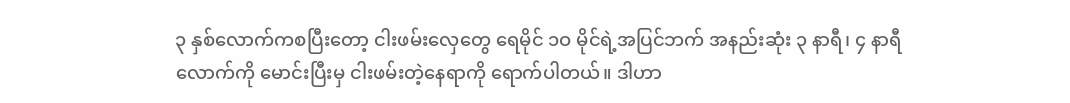၃ နှစ်လောက်ကစပြီးတော့ ငါးဖမ်းလှေတွေ ရေမိုင် ၁ဝ မိုင်ရဲ့အပြင်ဘက် အနည်းဆုံး ၃ နာရီ၊ ၄ နာရီလောက်ကို မောင်းပြီးမှ ငါးဖမ်းတဲ့နေရာကို ရောက်ပါတယ်။ ဒါဟာ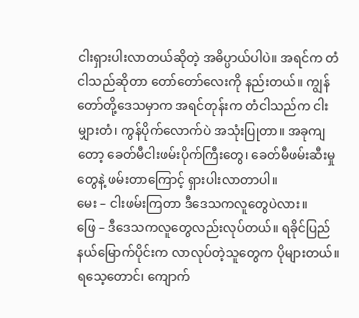ငါးရှားပါးလာတယ်ဆိုတဲ့ အဓိပ္ပာယ်ပါပဲ။ အရင်က တံငါသည်ဆိုတာ တော်တော်လေးကို နည်းတယ်။ ကျွန်တော်တို့ဒေသမှာက အရင်တုန်းက တံငါသည်က ငါးမျှားတံ၊ ကွန်ပိုက်လောက်ပဲ အသုံးပြုတာ။ အခုကျတော့ ခေတ်မီငါးဖမ်းပိုက်ကြီးတွေ၊ ခေတ်မီဖမ်းဆီးမှုတွေနဲ့ ဖမ်းတာကြောင့် ရှားပါးလာတာပါ။
မေး – ငါးဖမ်းကြတာ ဒီဒေသကလူတွေပဲလား။
ဖြေ – ဒီဒေသကလူတွေလည်းလုပ်တယ်။ ရခိုင်ပြည်နယ်မြောက်ပိုင်းက လာလုပ်တဲ့သူတွေက ပိုများတယ်။ ရသေ့တောင်၊ ကျောက်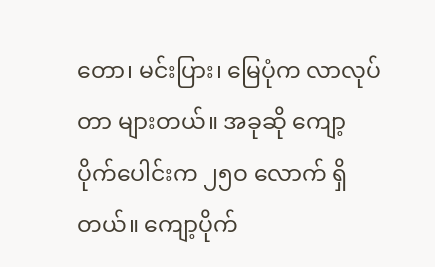တော၊ မင်းပြား၊ မြေပုံက လာလုပ်တာ များတယ်။ အခုဆို ကျော့ပိုက်ပေါင်းက ၂၅ဝ လောက် ရှိတယ်။ ကျော့ပိုက်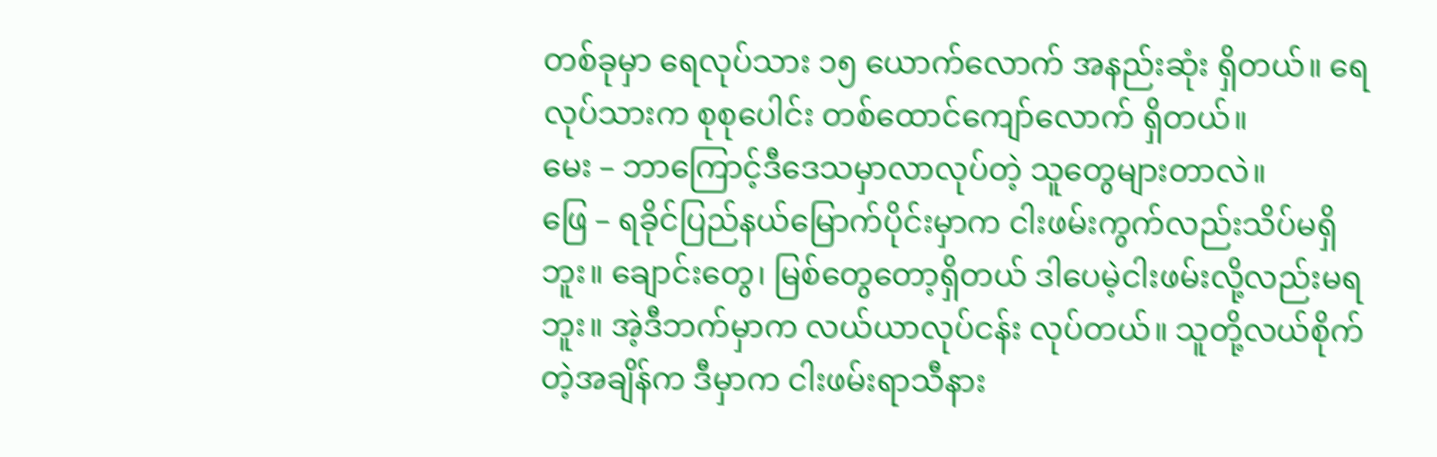တစ်ခုမှာ ရေလုပ်သား ၁၅ ယောက်လောက် အနည်းဆုံး ရှိတယ်။ ရေလုပ်သားက စုစုပေါင်း တစ်ထောင်ကျော်လောက် ရှိတယ်။
မေး – ဘာကြောင့်ဒီဒေသမှာလာလုပ်တဲ့ သူတွေများတာလဲ။
ဖြေ – ရခိုင်ပြည်နယ်မြောက်ပိုင်းမှာက ငါးဖမ်းကွက်လည်းသိပ်မရှိဘူး။ ချောင်းတွေ၊ မြစ်တွေတော့ရှိတယ် ဒါပေမဲ့ငါးဖမ်းလို့လည်းမရဘူး။ အဲ့ဒီဘက်မှာက လယ်ယာလုပ်ငန်း လုပ်တယ်။ သူတို့လယ်စိုက်တဲ့အချိန်က ဒီမှာက ငါးဖမ်းရာသီနား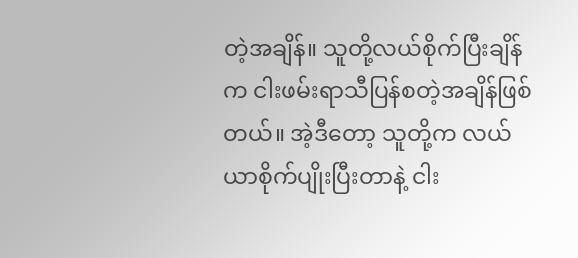တဲ့အချိန်။ သူတို့လယ်စိုက်ပြီးချိန်က ငါးဖမ်းရာသီပြန်စတဲ့အချိန်ဖြစ်တယ်။ အဲ့ဒီတော့ သူတို့က လယ်ယာစိုက်ပျိုးပြီးတာနဲ့ ငါး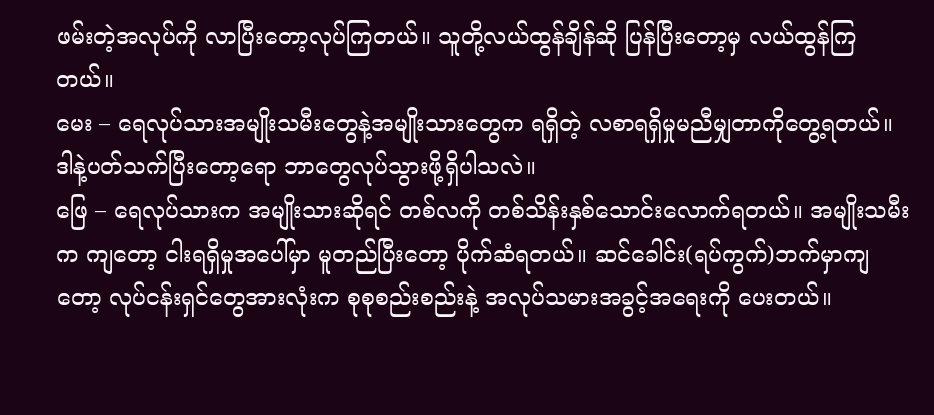ဖမ်းတဲ့အလုပ်ကို လာပြီးတော့လုပ်ကြတယ်။ သူတို့လယ်ထွန်ချိန်ဆို ပြန်ပြီးတော့မှ လယ်ထွန်ကြတယ်။
မေး – ရေလုပ်သားအမျိုးသမီးတွေနဲ့အမျိုးသားတွေက ရရှိတဲ့ လစာရရှိမှုမညီမျှတာကိုတွေ့ရတယ်။ ဒါနဲ့ပတ်သက်ပြီးတော့ရော ဘာတွေလုပ်သွားဖို့ရှိပါသလဲ။
ဖြေ – ရေလုပ်သားက အမျိုးသားဆိုရင် တစ်လကို တစ်သိန်းနှစ်သောင်းလောက်ရတယ်။ အမျိုးသမီးက ကျတော့ ငါးရရှိမှုအပေါ်မှာ မူတည်ပြီးတော့ ပိုက်ဆံရတယ်။ ဆင်ခေါင်း(ရပ်ကွက်)ဘက်မှာကျတော့ လုပ်ငန်းရှင်တွေအားလုံးက စုစုစည်းစည်းနဲ့ အလုပ်သမားအခွင့်အရေးကို ပေးတယ်။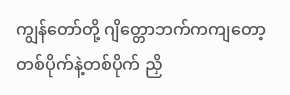ကျွန်တော်တို့ ဂျိတ္တောဘက်ကကျတော့ တစ်ပိုက်နဲ့တစ်ပိုက် ညှိ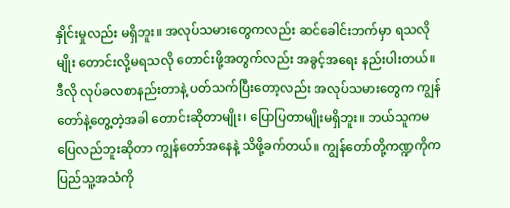နှိုင်းမှုလည်း မရှိဘူး။ အလုပ်သမားတွေကလည်း ဆင်ခေါင်းဘက်မှာ ရသလိုမျိုး တောင်းလို့မရသလို တောင်းဖို့အတွက်လည်း အခွင့်အရေး နည်းပါးတယ်။ ဒီလို လုပ်ခလစာနည်းတာနဲ့ ပတ်သက်ပြီးတော့လည်း အလုပ်သမားတွေက ကျွန်တော်နဲ့တွေ့တဲ့အခါ တောင်းဆိုတာမျိုး၊ ပြောပြတာမျိုးမရှိဘူး။ ဘယ်သူကမပြေလည်ဘူးဆိုတာ ကျွန်တော်အနေနဲ့ သိဖို့ခက်တယ်။ ကျွန်တော်တို့ကဏ္ဍကိုက ပြည်သူ့အသံကို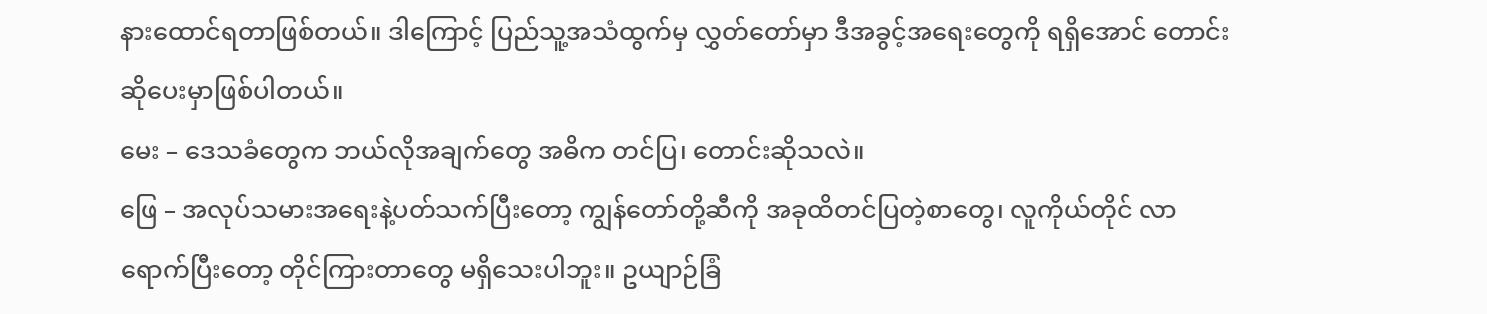နားထောင်ရတာဖြစ်တယ်။ ဒါကြောင့် ပြည်သူ့အသံထွက်မှ လွှတ်တော်မှာ ဒီအခွင့်အရေးတွေကို ရရှိအောင် တောင်းဆိုပေးမှာဖြစ်ပါတယ်။
မေး – ဒေသခံတွေက ဘယ်လိုအချက်တွေ အဓိက တင်ပြ၊ တောင်းဆိုသလဲ။
ဖြေ – အလုပ်သမားအရေးနဲ့ပတ်သက်ပြီးတော့ ကျွန်တော်တို့ဆီကို အခုထိတင်ပြတဲ့စာတွေ၊ လူကိုယ်တိုင် လာရောက်ပြီးတော့ တိုင်ကြားတာတွေ မရှိသေးပါဘူး။ ဥယျာဉ်ခြံ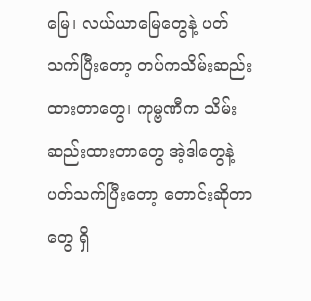မြေ၊ လယ်ယာမြေတွေနဲ့ ပတ်သက်ပြီးတော့ တပ်ကသိမ်းဆည်းထားတာတွေ၊ ကုမ္ဗဏီက သိမ်းဆည်းထားတာတွေ အဲ့ဒါတွေနဲ့ပတ်သက်ပြီးတော့ တောင်းဆိုတာတွေ ရှိ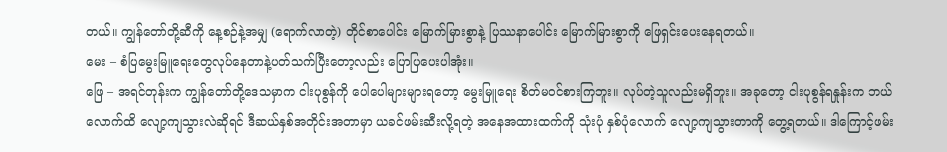တယ်။ ကျွန်တော်တို့ဆီကို နေ့စဉ်နဲ့အမျှ (ရောက်လာတဲ့) တိုင်စာပေါင်း မြောက်မြားစွာနဲ့ ပြဿနာပေါင်း မြောက်မြားစွာကို ဖြေရှင်းပေးနေရတယ်။
မေး – စံပြမွေးမြူရေးတွေလုပ်နေတာနဲ့ပတ်သက်ပြီးတော့လည်း ပြောပြပေးပါအုံး။
ဖြေ – အရင်တုန်းက ကျွန်တော်တို့ဒေသမှာက ငါးပုစွန်ကို ပေါပေါများများရတော့ မွေးမြူရေး စိတ်မဝင်စားကြဘူး။ လုပ်တဲ့သူလည်းမရှိဘူး။ အခုတော့ ငါးပုစွန်ရနှုန်းက ဘယ်လောက်ထိ လျော့ကျသွားလဲဆိုရင် ဒီဆယ်နှစ်အတိုင်းအတာမှာ ယခင်ဖမ်းဆီးလို့ရတဲ့ အနေအထားထက်ကို သုံးပုံ နှစ်ပုံလောက် လျော့ကျသွားတာကို တွေ့ရတယ်။ ဒါကြောင့်ဖမ်း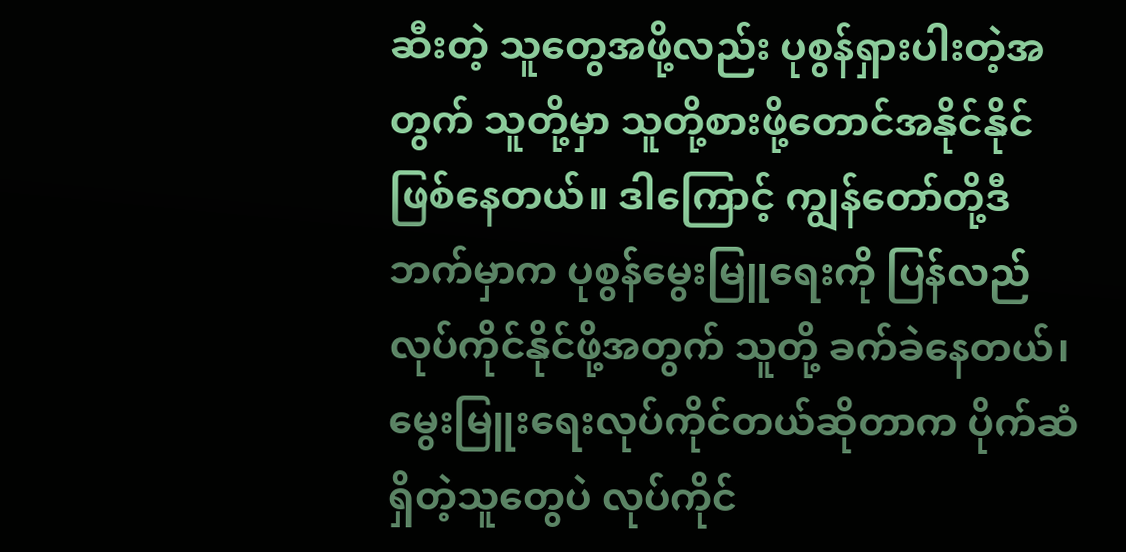ဆီးတဲ့ သူတွေအဖို့လည်း ပုစွန်ရှားပါးတဲ့အတွက် သူတို့မှာ သူတို့စားဖို့တောင်အနိုင်နိုင်ဖြစ်နေတယ်။ ဒါကြောင့် ကျွန်တော်တို့ဒီဘက်မှာက ပုစွန်မွေးမြူရေးကို ပြန်လည်လုပ်ကိုင်နိုင်ဖို့အတွက် သူတို့ ခက်ခဲနေတယ်၊ မွေးမြူးရေးလုပ်ကိုင်တယ်ဆိုတာက ပိုက်ဆံရှိတဲ့သူတွေပဲ လုပ်ကိုင်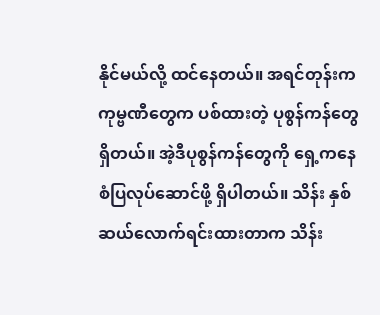နိုင်မယ်လို့ ထင်နေတယ်။ အရင်တုန်းက ကုမ္ဗဏီတွေက ပစ်ထားတဲ့ ပုစွန်ကန်တွေရှိတယ်။ အဲ့ဒီပုစွန်ကန်တွေကို ရှေ့ကနေ စံပြလုပ်ဆောင်ဖို့ ရှိပါတယ်။ သိန်း နှစ်ဆယ်လောက်ရင်းထားတာက သိန်း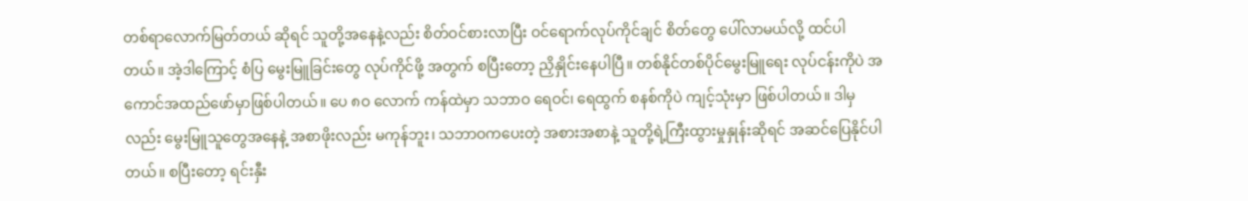တစ်ရာလောက်မြတ်တယ် ဆိုရင် သူတို့အနေနဲ့လည်း စိတ်ဝင်စားလာပြီး ဝင်ရောက်လုပ်ကိုင်ချင် စိတ်တွေ ပေါ်လာမယ်လို့ ထင်ပါတယ်။ အဲ့ဒါကြောင့် စံပြ မွေးမြူခြင်းတွေ လုပ်ကိုင်ဖို့ အတွက် စပြီးတော့ ညှိနှိုင်းနေပါပြီ။ တစ်နိုင်တစ်ပိုင်မွေးမြူရေး လုပ်ငန်းကိုပဲ အကောင်အထည်ဖော်မှာဖြစ်ပါတယ်။ ပေ ၈ဝ လောက် ကန်ထဲမှာ သဘာဝ ရေဝင်၊ ရေထွက် စနစ်ကိုပဲ ကျင့်သုံးမှာ ဖြစ်ပါတယ်။ ဒါမှလည်း မွေးမြူသူတွေအနေနဲ့ အစာဖိုးလည်း မကုန်ဘူး၊ သဘာဝကပေးတဲ့ အစားအစာနဲ့ သူတို့ရဲ့ကြီးထွားမှုနှုန်းဆိုရင် အဆင်ပြေနိုင်ပါတယ်။ စပြီးတော့ ရင်းနှီး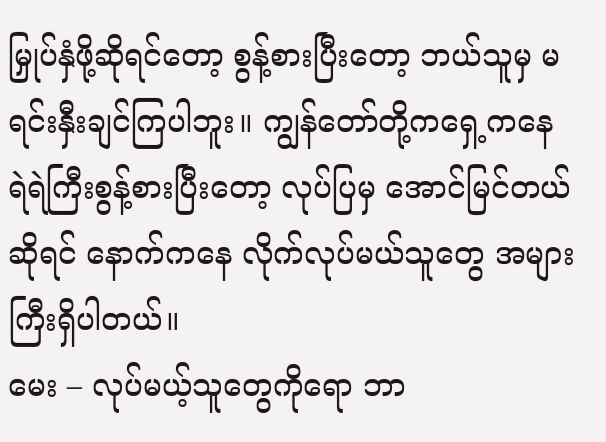မြှုပ်နှံဖို့ဆိုရင်တော့ စွန့်စားပြီးတော့ ဘယ်သူမှ မရင်းနှီးချင်ကြပါဘူး။ ကျွန်တော်တို့ကရှေ့ကနေ ရဲရဲကြီးစွန့်စားပြီးတော့ လုပ်ပြမှ အောင်မြင်တယ်ဆိုရင် နောက်ကနေ လိုက်လုပ်မယ်သူတွေ အများကြီးရှိပါတယ်။
မေး – လုပ်မယ့်သူတွေကိုရော ဘာ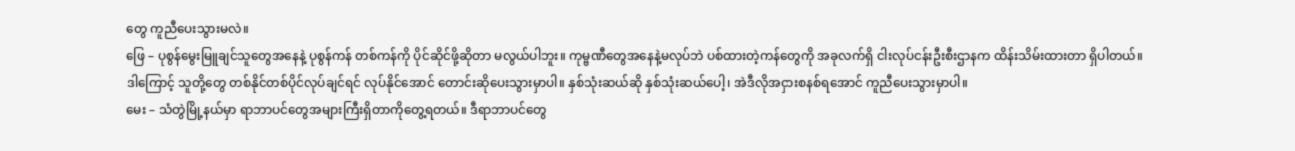တွေ ကူညီပေးသွားမလဲ။
ဖြေ – ပုစွန်မွေးမြူချင်သူတွေအနေနဲ့ ပုစွန်ကန် တစ်ကန်ကို ပိုင်ဆိုင်ဖို့ဆိုတာ မလွယ်ပါဘူး။ ကုမ္ဗဏီတွေအနေနဲ့မလုပ်ဘဲ ပစ်ထားတဲ့ကန်တွေကို အခုလက်ရှိ ငါးလုပ်ငန်းဦးစီးဌာနက ထိန်းသိမ်းထားတာ ရှိပါတယ်။ ဒါကြောင့် သူတို့တွေ တစ်နိုင်တစ်ပိုင်လုပ်ချင်ရင် လုပ်နိုင်အောင် တောင်းဆိုပေးသွားမှာပါ။ နှစ်သုံးဆယ်ဆို နှစ်သုံးဆယ်ပေါ့၊ အဲဒီလိုအငှားစနစ်ရအောင် ကူညီပေးသွားမှာပါ။
မေး – သံတွဲမြို့နယ်မှာ ရာဘာပင်တွေအများကြီးရှိတာကိုတွေ့ရတယ်။ ဒီရာဘာပင်တွေ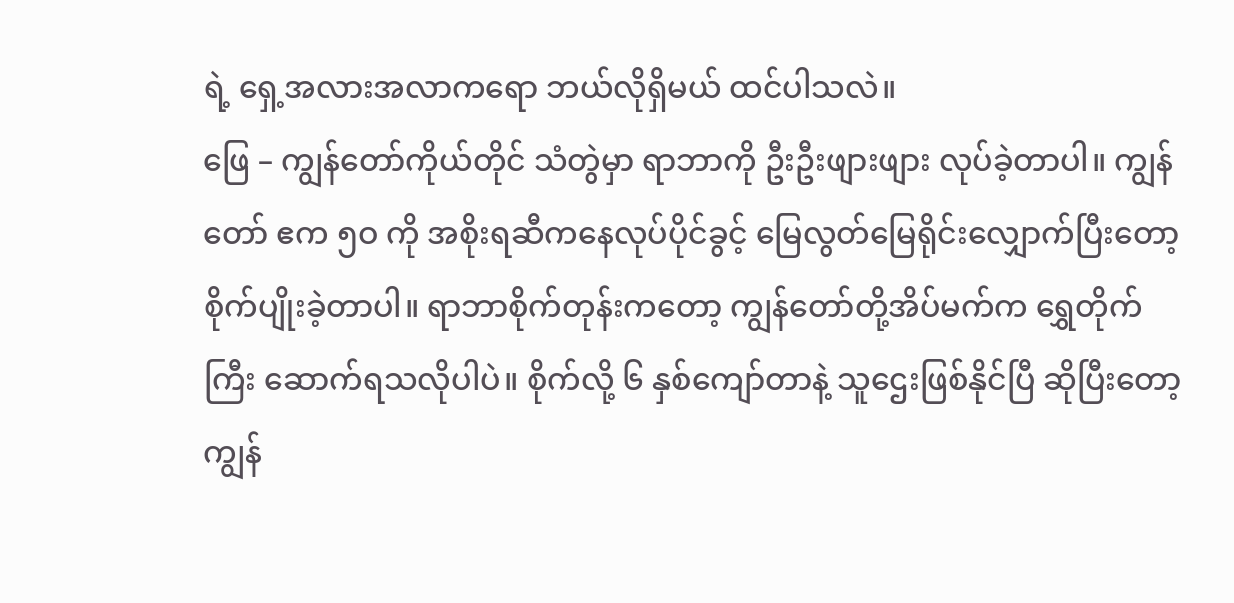ရဲ့ ရှေ့အလားအလာကရော ဘယ်လိုရှိမယ် ထင်ပါသလဲ။
ဖြေ – ကျွန်တော်ကိုယ်တိုင် သံတွဲမှာ ရာဘာကို ဦးဦးဖျားဖျား လုပ်ခဲ့တာပါ။ ကျွန်တော် ဧက ၅ဝ ကို အစိုးရဆီကနေလုပ်ပိုင်ခွင့် မြေလွတ်မြေရိုင်းလျှောက်ပြီးတော့ စိုက်ပျိုးခဲ့တာပါ။ ရာဘာစိုက်တုန်းကတော့ ကျွန်တော်တို့အိပ်မက်က ရွှေတိုက်ကြီး ဆောက်ရသလိုပါပဲ။ စိုက်လို့ ၆ နှစ်ကျော်တာနဲ့ သူဌေးဖြစ်နိုင်ပြီ ဆိုပြီးတော့ ကျွန်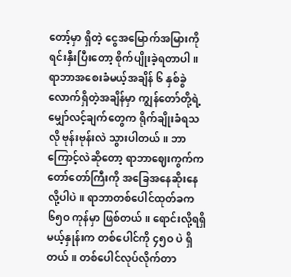တော့်မှာ ရှိတဲ့ ငွေအမြောက်အမြားကို ရင်းနှီးပြီးတော့ စိုက်ပျိုးခဲ့ရတာပါ။ ရာဘာအစေးခံမယ့်အချိန် ၆ နှစ်ခွဲလောက်ရှိတဲ့အချိန်မှာ ကျွန်တော်တို့ရဲ့ မျှော်လင့်ချက်တွေက ရိုက်ချိုးခံရသလို ဗုန်းဗုန်းလဲ သွားပါတယ်။ ဘာကြောင့်လဲဆိုတော့ ရာဘာဈေးကွက်က တော်တော်ကြီးကို အခြေအနေဆိုးနေလို့ပါပဲ။ ရာဘာတစ်ပေါင်ထုတ်ခက ၆၅ဝ ကုန်မှာ ဖြစ်တယ်။ ရောင်းလို့ရရှိမယ့်နှုန်းက တစ်ပေါင်ကို ၄၅ဝ ပဲ ရှိတယ်။ တစ်ပေါင်လုပ်လိုက်တာ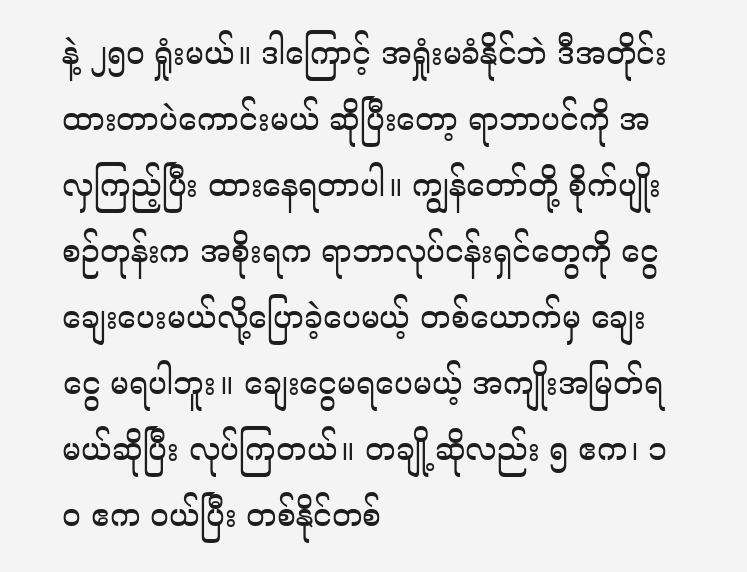နဲ့ ၂၅ဝ ရှုံးမယ်။ ဒါကြောင့် အရှုံးမခံနိုင်ဘဲ ဒီအတိုင်းထားတာပဲကောင်းမယ် ဆိုပြီးတော့ ရာဘာပင်ကို အလှကြည့်ပြီး ထားနေရတာပါ။ ကျွန်တော်တို့ စိုက်ပျိုးစဉ်တုန်းက အစိုးရက ရာဘာလုပ်ငန်းရှင်တွေကို ငွေချေးပေးမယ်လို့ပြောခဲ့ပေမယ့် တစ်ယောက်မှ ချေးငွေ မရပါဘူး။ ချေးငွေမရပေမယ့် အကျိုးအမြတ်ရမယ်ဆိုပြီး လုပ်ကြတယ်။ တချို့ဆိုလည်း ၅ ဧက၊ ၁ဝ ဧက ဝယ်ပြီး တစ်နိုင်တစ်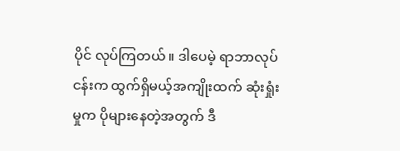ပိုင် လုပ်ကြတယ်။ ဒါပေမဲ့ ရာဘာလုပ်ငန်းက ထွက်ရှိမယ့်အကျိုးထက် ဆုံးရှုံးမှုက ပိုများနေတဲ့အတွက် ဒီ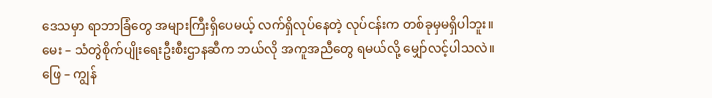ဒေသမှာ ရာဘာခြံတွေ အများကြီးရှိပေမယ့် လက်ရှိလုပ်နေတဲ့ လုပ်ငန်းက တစ်ခုမှမရှိပါဘူး။
မေး – သံတွဲစိုက်ပျိုးရေးဦးစီးဌာနဆီက ဘယ်လို အကူအညီတွေ ရမယ်လို့ မျှော်လင့်ပါသလဲ။
ဖြေ – ကျွန်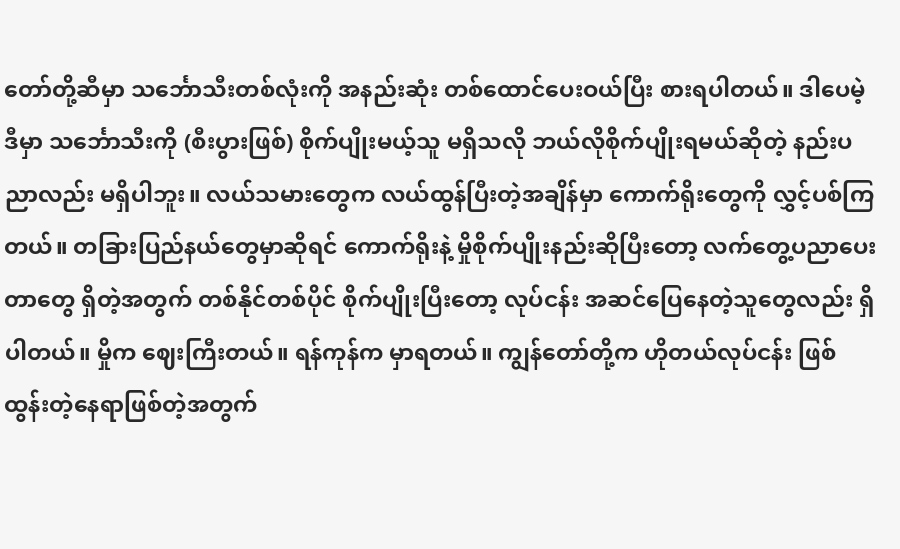တော်တို့ဆီမှာ သင်္ဘောသီးတစ်လုံးကို အနည်းဆုံး တစ်ထောင်ပေးဝယ်ပြီး စားရပါတယ်။ ဒါပေမဲ့ ဒီမှာ သင်္ဘောသီးကို (စီးပွားဖြစ်) စိုက်ပျိုးမယ့်သူ မရှိသလို ဘယ်လိုစိုက်ပျိုးရမယ်ဆိုတဲ့ နည်းပညာလည်း မရှိပါဘူး။ လယ်သမားတွေက လယ်ထွန်ပြီးတဲ့အချိန်မှာ ကောက်ရိုးတွေကို လွှင့်ပစ်ကြတယ်။ တခြားပြည်နယ်တွေမှာဆိုရင် ကောက်ရိုးနဲ့ မှိုစိုက်ပျိုးနည်းဆိုပြီးတော့ လက်တွေ့ပညာပေးတာတွေ ရှိတဲ့အတွက် တစ်နိုင်တစ်ပိုင် စိုက်ပျိုးပြီးတော့ လုပ်ငန်း အဆင်ပြေနေတဲ့သူတွေလည်း ရှိပါတယ်။ မှိုက ဈေးကြီးတယ်။ ရန်ကုန်က မှာရတယ်။ ကျွန်တော်တို့က ဟိုတယ်လုပ်ငန်း ဖြစ်ထွန်းတဲ့နေရာဖြစ်တဲ့အတွက်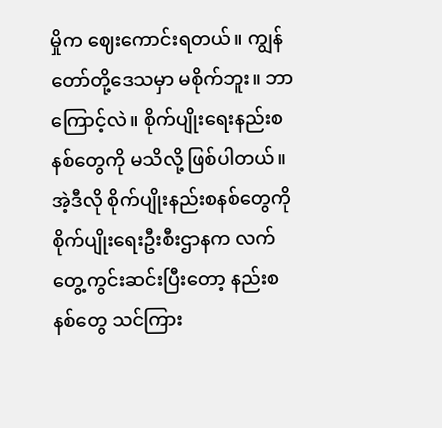မှိုက ဈေးကောင်းရတယ်။ ကျွန်တော်တို့ဒေသမှာ မစိုက်ဘူး။ ဘာကြောင့်လဲ။ စိုက်ပျိုးရေးနည်းစနစ်တွေကို မသိလို့ ဖြစ်ပါတယ်။ အဲ့ဒီလို စိုက်ပျိုးနည်းစနစ်တွေကို စိုက်ပျိုးရေးဦးစီးဌာနက လက်တွေ့ကွင်းဆင်းပြီးတော့ နည်းစနစ်တွေ သင်ကြား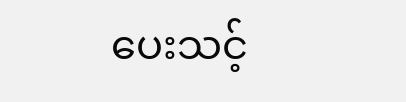ပေးသင့်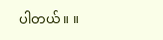ပါတယ်။ ။